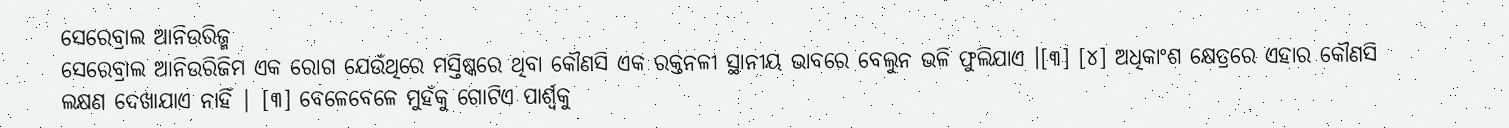ସେରେବ୍ରାଲ ଆନିଉରିଜ୍ମ
ସେରେବ୍ରାଲ ଆନିଉରିଜିମ ଏକ ରୋଗ ଯେଉଁଥିରେ ମସ୍ତିଷ୍କରେ ଥିବା କୌଣସି ଏକ ରକ୍ତନଳୀ ସ୍ଥାନୀୟ ଭାବରେ ବେଲୁନ ଭଳି ଫୁଲିଯାଏ ।[୩] [୪] ଅଧିକାଂଶ କ୍ଷେତ୍ରରେ ଏହାର କୌଣସି ଲକ୍ଷଣ ଦେଖାଯାଏ ନାହିଁ | [୩] ବେଳେବେଳେ ମୁହଁକୁ ଗୋଟିଏ ପାର୍ଶ୍ୱକୁ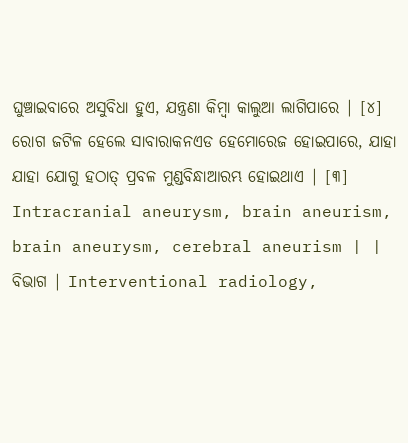ଘୁଞ୍ଚାଇବାରେ ଅସୁବିଧା ହୁଏ, ଯନ୍ତ୍ରଣା କିମ୍ବା କାଲୁଆ ଲାଗିପାରେ | [୪] ରୋଗ ଜଟିଳ ହେଲେ ସାବାରାକନଏଡ ହେମୋରେଜ ହୋଇପାରେ, ଯାହା ଯାହା ଯୋଗୁ ହଠାତ୍ ପ୍ରବଳ ମୁଣ୍ଡବିନ୍ଧାଆରମ୍ଭ ହୋଇଥାଏ | [୩]
Intracranial aneurysm, brain aneurism, brain aneurysm, cerebral aneurism | |
ବିଭାଗ | Interventional radiology,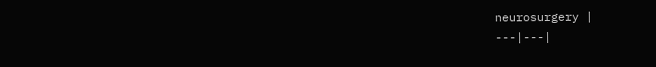neurosurgery |
---|---|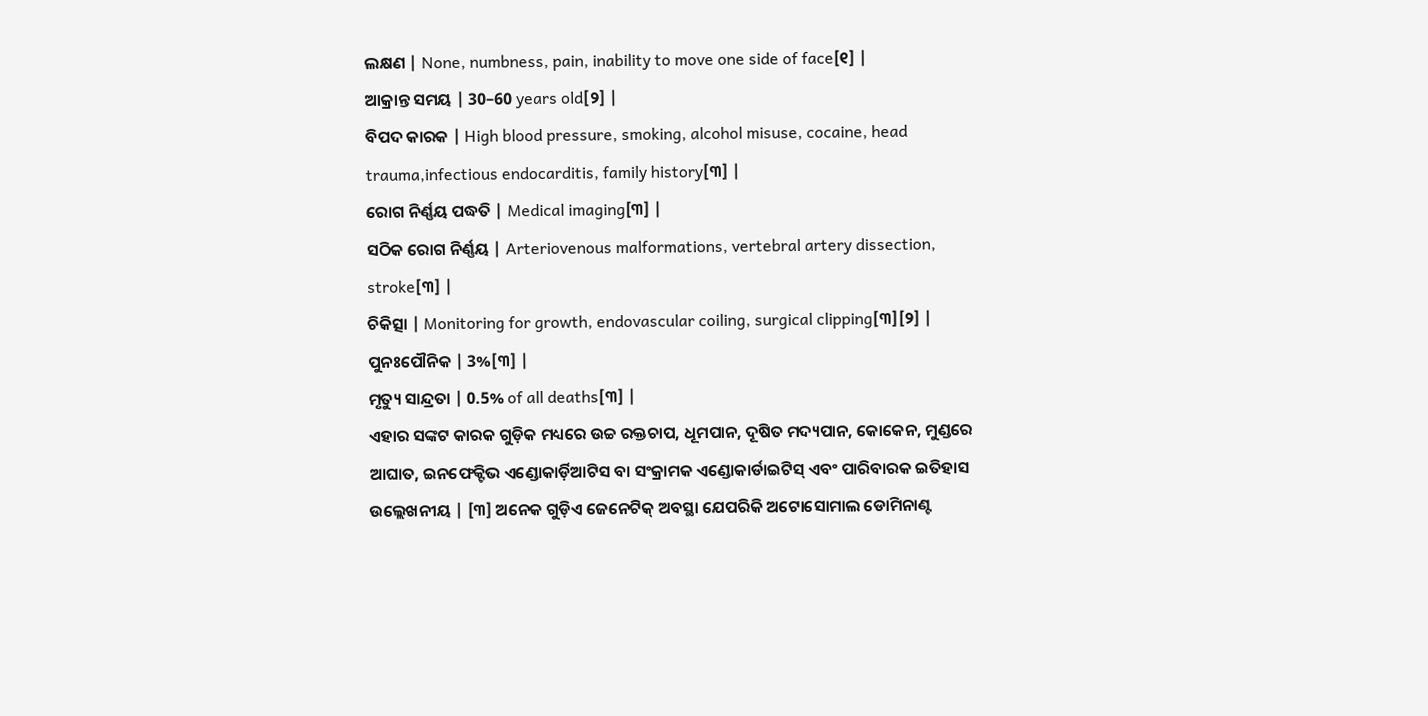ଲକ୍ଷଣ | None, numbness, pain, inability to move one side of face[୧] |
ଆକ୍ରାନ୍ତ ସମୟ | 30–60 years old[୨] |
ବିପଦ କାରକ | High blood pressure, smoking, alcohol misuse, cocaine, head trauma,infectious endocarditis, family history[୩] |
ରୋଗ ନିର୍ଣ୍ଣୟ ପଦ୍ଧତି | Medical imaging[୩] |
ସଠିକ ରୋଗ ନିର୍ଣ୍ଣୟ | Arteriovenous malformations, vertebral artery dissection, stroke[୩] |
ଚିକିତ୍ସା | Monitoring for growth, endovascular coiling, surgical clipping[୩][୨] |
ପୁନଃପୌନିକ | 3%[୩] |
ମୃତ୍ୟୁ ସାନ୍ଦ୍ରତା | 0.5% of all deaths[୩] |
ଏହାର ସଙ୍କଟ କାରକ ଗୁଡ଼ିକ ମଧ୍ୟରେ ଉଚ୍ଚ ରକ୍ତଚାପ, ଧୂମପାନ, ଦୂଷିତ ମଦ୍ୟପାନ, କୋକେନ, ମୁଣ୍ଡରେ ଆଘାତ, ଇନଫେକ୍ଟିଭ ଏଣ୍ଡୋକାର୍ଡ଼ିଆଟିସ ବା ସଂକ୍ରାମକ ଏଣ୍ଡୋକାର୍ଡାଇଟିସ୍ ଏବଂ ପାରିବାରକ ଇତିହାସ ଉଲ୍ଲେଖନୀୟ | [୩] ଅନେକ ଗୁଡ଼ିଏ ଜେନେଟିକ୍ ଅବସ୍ଥା ଯେପରିକି ଅଟୋସୋମାଲ ଡୋମିନାଣ୍ଟ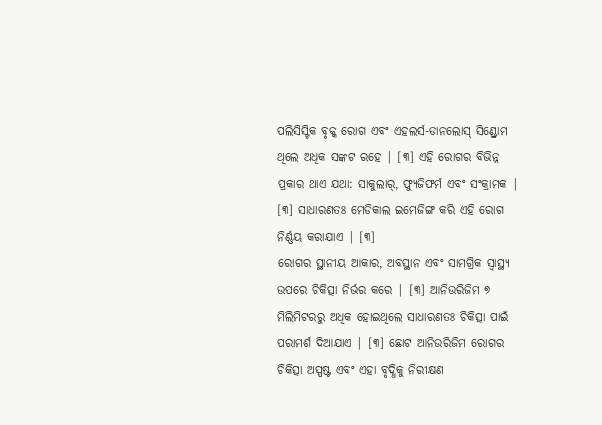ପଲିସିସ୍ଟିକ ବୃକ୍କ ରୋଗ ଏବଂ ଏହଲର୍ସ-ଡାନଲୋସ୍ ସିଣ୍ଡ୍ରୋମ ଥିଲେ ଅଧିକ ସଙ୍କଟ ରହେ | [୩] ଏହି ରୋଗର ବିଭିନ୍ନ ପ୍ରକାର ଥାଏ ଯଥା: ସାକୁଲାର୍, ଫ୍ୟୁଜିଫର୍ମ ଏବଂ ସଂକ୍ରାମକ | [୩] ସାଧାରଣତଃ ମେଡିକାଲ ଇମେଜିଙ୍ଗ କରି ଏହି ରୋଗ ନିର୍ଣ୍ଣୟ କରାଯାଏ | [୩]
ରୋଗର ସ୍ଥାନୀୟ ଆକାର, ଅବସ୍ଥାନ ଏବଂ ସାମଗ୍ରିକ ସ୍ୱାସ୍ଥ୍ୟ ଉପରେ ଚିକିତ୍ସା ନିର୍ଭର କରେ | [୩] ଆନିଉରିଜିମ ୭ ମିଲିମିଟରରୁ ଅଧିକ ହୋଇଥିଲେ ସାଧାରଣତଃ ଚିକିତ୍ସା ପାଇଁ ପରାମର୍ଶ ଦିଆଯାଏ | [୩] ଛୋଟ ଆନିଉରିଜିମ ରୋଗର ଚିକିତ୍ସା ଅସ୍ପଷ୍ଟ ଏବଂ ଏହା ବୃଦ୍ଧିକୁ ନିରୀକ୍ଷଣ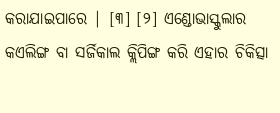କରାଯାଇପାରେ | [୩] [୨] ଏଣ୍ଡୋଭାସ୍କୁଲାର କଏଲିଙ୍ଗ ବା ସର୍ଜିକାଲ କ୍ଲିପିଙ୍ଗ କରି ଏହାର ଚିକିତ୍ସା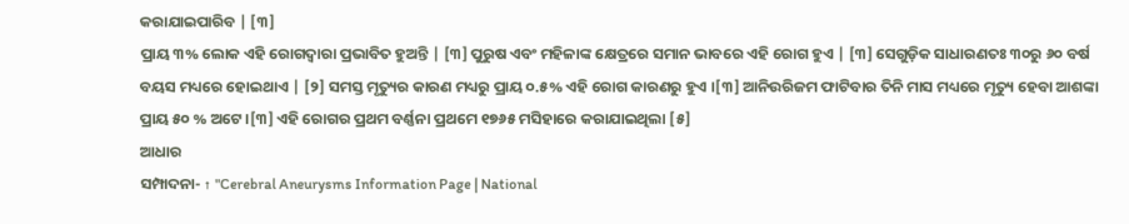କରାଯାଇପାରିବ | [୩]
ପ୍ରାୟ ୩% ଲୋକ ଏହି ରୋଗଦ୍ୱାରା ପ୍ରଭାବିତ ହୁଅନ୍ତି | [୩] ପୁରୁଷ ଏବଂ ମହିଳାଙ୍କ କ୍ଷେତ୍ରରେ ସମାନ ଭାବରେ ଏହି ରୋଗ ହୁଏ | [୩] ସେଗୁଡ଼ିକ ସାଧାରଣତଃ ୩୦ରୁ ୬୦ ବର୍ଷ ବୟସ ମଧ୍ୟରେ ହୋଇଥାଏ | [୨] ସମସ୍ତ ମୃତ୍ୟୁର କାରଣ ମଧ୍ୟରୁ ପ୍ରାୟ ୦.୫% ଏହି ରୋଗ କାରଣରୁ ହୁଏ ।[୩] ଆନିଉରିଜମ ଫାଟିବାର ତିନି ମାସ ମଧ୍ୟରେ ମୃତ୍ୟୁ ହେବା ଆଶଙ୍କା ପ୍ରାୟ ୫୦ % ଅଟେ ।[୩] ଏହି ରୋଗର ପ୍ରଥମ ବର୍ଣ୍ଣନା ପ୍ରଥମେ ୧୭୬୫ ମସିହାରେ କରାଯାଇଥିଲା [୫]
ଆଧାର
ସମ୍ପାଦନା- ↑ "Cerebral Aneurysms Information Page | National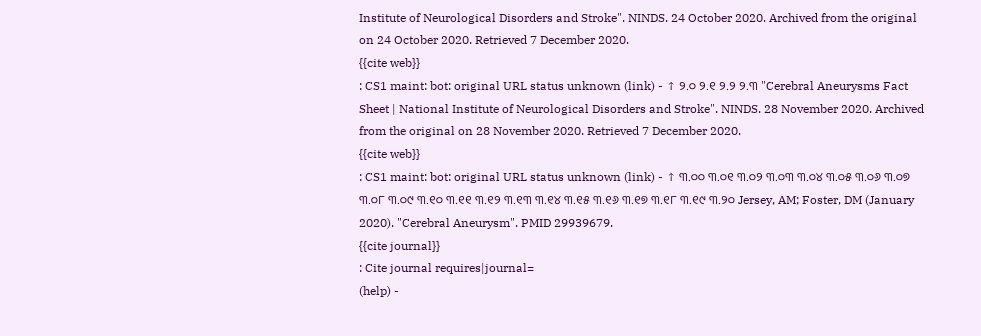Institute of Neurological Disorders and Stroke". NINDS. 24 October 2020. Archived from the original on 24 October 2020. Retrieved 7 December 2020.
{{cite web}}
: CS1 maint: bot: original URL status unknown (link) - ↑ ୨.୦ ୨.୧ ୨.୨ ୨.୩ "Cerebral Aneurysms Fact Sheet | National Institute of Neurological Disorders and Stroke". NINDS. 28 November 2020. Archived from the original on 28 November 2020. Retrieved 7 December 2020.
{{cite web}}
: CS1 maint: bot: original URL status unknown (link) - ↑ ୩.୦୦ ୩.୦୧ ୩.୦୨ ୩.୦୩ ୩.୦୪ ୩.୦୫ ୩.୦୬ ୩.୦୭ ୩.୦୮ ୩.୦୯ ୩.୧୦ ୩.୧୧ ୩.୧୨ ୩.୧୩ ୩.୧୪ ୩.୧୫ ୩.୧୬ ୩.୧୭ ୩.୧୮ ୩.୧୯ ୩.୨୦ Jersey, AM; Foster, DM (January 2020). "Cerebral Aneurysm". PMID 29939679.
{{cite journal}}
: Cite journal requires|journal=
(help) -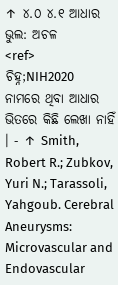↑ ୪.୦ ୪.୧ ଆଧାର ଭୁଲ: ଅଚଳ
<ref>
ଚିହ୍ନ;NIH2020
ନାମରେ ଥିବା ଆଧାର ଭିତରେ କିଛି ଲେଖା ନାହିଁ । - ↑ Smith, Robert R.; Zubkov, Yuri N.; Tarassoli, Yahgoub. Cerebral Aneurysms: Microvascular and Endovascular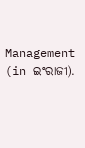Management (in ଇଂରାଜୀ).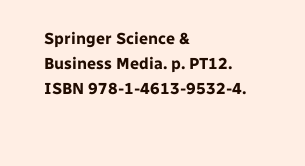Springer Science & Business Media. p. PT12. ISBN 978-1-4613-9532-4.